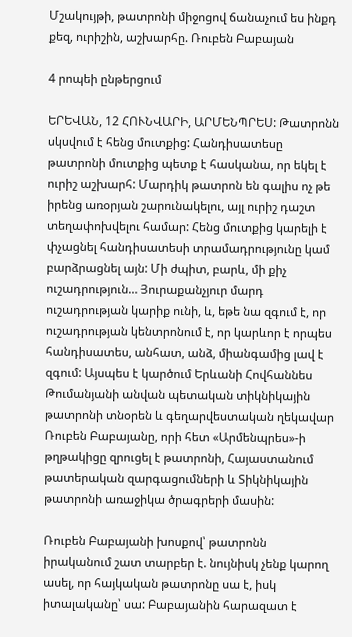Մշակույթի, թատրոնի միջոցով ճանաչում ես ինքդ քեզ, ուրիշին, աշխարհը. Ռուբեն Բաբայան

4 րոպեի ընթերցում

ԵՐԵՎԱՆ, 12 ՀՈՒՆՎԱՐԻ, ԱՐՄԵՆՊՐԵՍ: Թատրոնն սկսվում է հենց մուտքից: Հանդիսատեսը թատրոնի մուտքից պետք է հասկանա, որ եկել է ուրիշ աշխարհ: Մարդիկ թատրոն են գալիս ոչ թե իրենց առօրյան շարունակելու, այլ ուրիշ դաշտ տեղափոխվելու համար: Հենց մուտքից կարելի է փչացնել հանդիսատեսի տրամադրությունը կամ բարձրացնել այն: Մի ժպիտ, բարև, մի քիչ ուշադրություն… Յուրաքանչյուր մարդ ուշադրության կարիք ունի, և, եթե նա զգում է, որ ուշադրության կենտրոնում է, որ կարևոր է որպես հանդիսատես, անհատ, անձ, միանգամից լավ է զգում: Այսպես է կարծում Երևանի Հովհաննես Թումանյանի անվան պետական տիկնիկային թատրոնի տնօրեն և գեղարվեստական ղեկավար Ռուբեն Բաբայանը, որի հետ «Արմենպրես»-ի թղթակիցը զրուցել է թատրոնի, Հայաստանում թատերական զարգացումների և Տիկնիկային թատրոնի առաջիկա ծրագրերի մասին:

Ռուբեն Բաբայանի խոսքով՝ թատրոնն իրականում շատ տարբեր է. նույնիսկ չենք կարող ասել, որ հայկական թատրոնը սա է, իսկ իտալականը՝ սա: Բաբայանին հարազատ է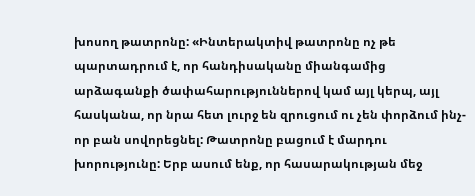խոսող թատրոնը: «Ինտերակտիվ թատրոնը ոչ թե պարտադրում է, որ հանդիսականը միանգամից արձագանքի ծափահարություններով կամ այլ կերպ, այլ հասկանա, որ նրա հետ լուրջ են զրուցում ու չեն փորձում ինչ-որ բան սովորեցնել: Թատրոնը բացում է մարդու խորությունը: Երբ ասում ենք, որ հասարակության մեջ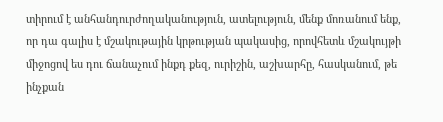տիրում է անհանդուրժողականություն, ատելություն, մենք մոռանում ենք, որ դա գալիս է մշակութային կրթության պակասից, որովհետև մշակույթի միջոցով ես դու ճանաչում ինքդ քեզ, ուրիշին, աշխարհը, հասկանում, թե ինչքան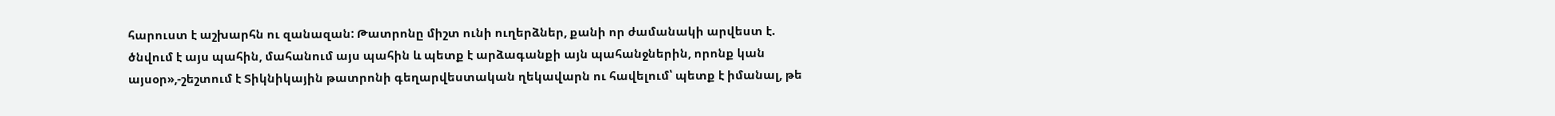հարուստ է աշխարհն ու զանազան: Թատրոնը միշտ ունի ուղերձներ, քանի որ ժամանակի արվեստ է. ծնվում է այս պահին, մահանում այս պահին և պետք է արձագանքի այն պահանջներին, որոնք կան այսօր»,-շեշտում է Տիկնիկային թատրոնի գեղարվեստական ղեկավարն ու հավելում՝ պետք է իմանալ, թե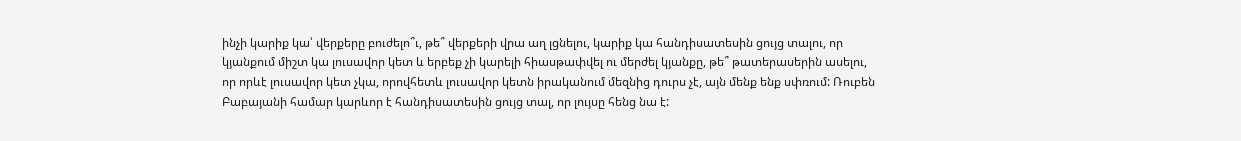ինչի կարիք կա՝ վերքերը բուժելո՞ւ, թե՞ վերքերի վրա աղ լցնելու, կարիք կա հանդիսատեսին ցույց տալու, որ կյանքում միշտ կա լուսավոր կետ և երբեք չի կարելի հիասթափվել ու մերժել կյանքը, թե՞ թատերասերին ասելու, որ որևէ լուսավոր կետ չկա, որովհետև լուսավոր կետն իրականում մեզնից դուրս չէ, այն մենք ենք սփռում: Ռուբեն Բաբայանի համար կարևոր է հանդիսատեսին ցույց տալ, որ լույսը հենց նա է: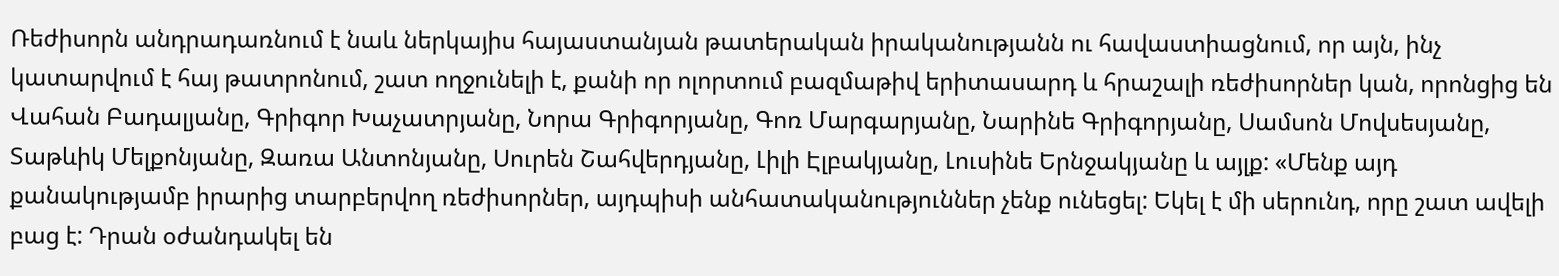Ռեժիսորն անդրադառնում է նաև ներկայիս հայաստանյան թատերական իրականությանն ու հավաստիացնում, որ այն, ինչ կատարվում է հայ թատրոնում, շատ ողջունելի է, քանի որ ոլորտում բազմաթիվ երիտասարդ և հրաշալի ռեժիսորներ կան, որոնցից են Վահան Բադալյանը, Գրիգոր Խաչատրյանը, Նորա Գրիգորյանը, Գոռ Մարգարյանը, Նարինե Գրիգորյանը, Սամսոն Մովսեսյանը, Տաթևիկ Մելքոնյանը, Զառա Անտոնյանը, Սուրեն Շահվերդյանը, Լիլի Էլբակյանը, Լուսինե Երնջակյանը և այլք: «Մենք այդ քանակությամբ իրարից տարբերվող ռեժիսորներ, այդպիսի անհատականություններ չենք ունեցել: Եկել է մի սերունդ, որը շատ ավելի բաց է: Դրան օժանդակել են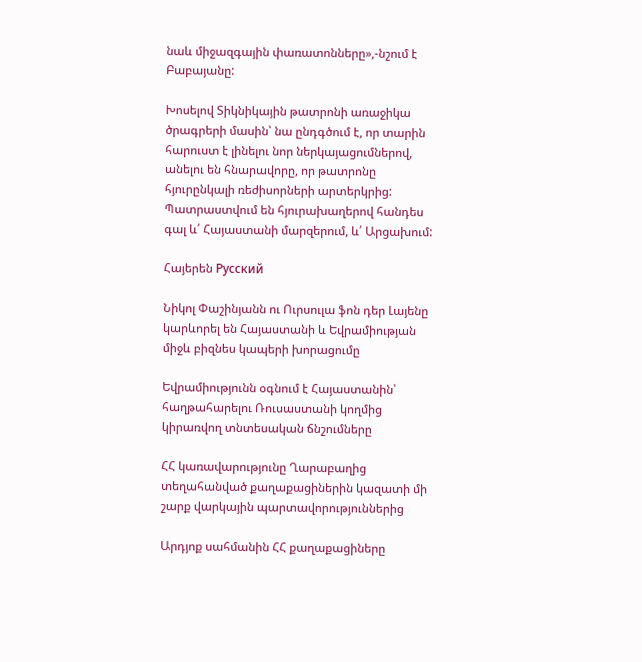նաև միջազգային փառատոնները»,-նշում է Բաբայանը:

Խոսելով Տիկնիկային թատրոնի առաջիկա ծրագրերի մասին՝ նա ընդգծում է, որ տարին հարուստ է լինելու նոր ներկայացումներով, անելու են հնարավորը, որ թատրոնը հյուրընկալի ռեժիսորների արտերկրից: Պատրաստվում են հյուրախաղերով հանդես գալ և՛ Հայաստանի մարզերում, և՛ Արցախում:

Հայերեն Русский

Նիկոլ Փաշինյանն ու Ուրսուլա ֆոն դեր Լայենը կարևորել են Հայաստանի և Եվրամիության միջև բիզնես կապերի խորացումը

Եվրամիությունն օգնում է Հայաստանին՝ հաղթահարելու Ռուսաստանի կողմից կիրառվող տնտեսական ճնշումները

ՀՀ կառավարությունը Ղարաբաղից տեղահանված քաղաքացիներին կազատի մի շարք վարկային պարտավորություններից

Արդյոք սահմանին ՀՀ քաղաքացիները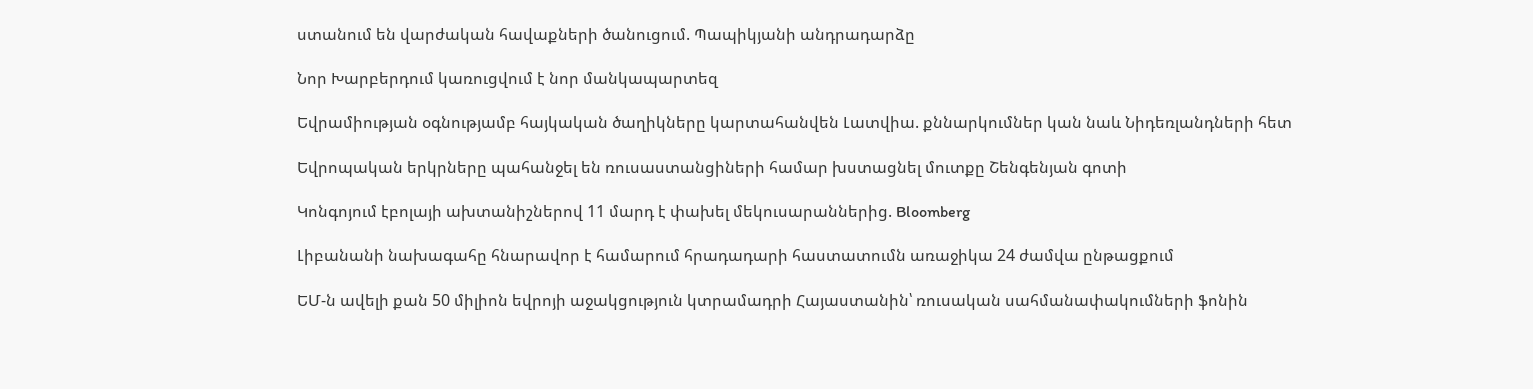ստանում են վարժական հավաքների ծանուցում. Պապիկյանի անդրադարձը

Նոր Խարբերդում կառուցվում է նոր մանկապարտեզ

Եվրամիության օգնությամբ հայկական ծաղիկները կարտահանվեն Լատվիա. քննարկումներ կան նաև Նիդեռլանդների հետ

Եվրոպական երկրները պահանջել են ռուսաստանցիների համար խստացնել մուտքը Շենգենյան գոտի

Կոնգոյում էբոլայի ախտանիշներով 11 մարդ է փախել մեկուսարաններից. Bloomberg

Լիբանանի նախագահը հնարավոր է համարում հրադադարի հաստատումն առաջիկա 24 ժամվա ընթացքում

ԵՄ-ն ավելի քան 50 միլիոն եվրոյի աջակցություն կտրամադրի Հայաստանին՝ ռուսական սահմանափակումների ֆոնին